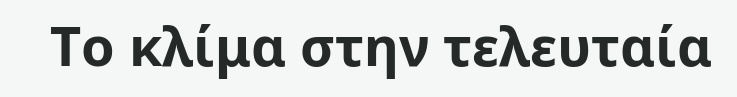Το κλίμα στην τελευταία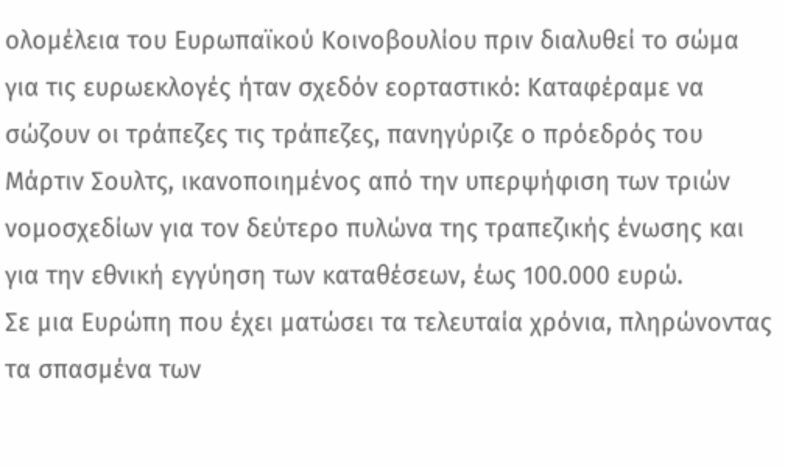ολομέλεια του Ευρωπαϊκού Κοινοβουλίου πριν διαλυθεί το σώμα για τις ευρωεκλογές ήταν σχεδόν εορταστικό: Καταφέραμε να σώζουν οι τράπεζες τις τράπεζες, πανηγύριζε ο πρόεδρός του Μάρτιν Σουλτς, ικανοποιημένος από την υπερψήφιση των τριών νομοσχεδίων για τον δεύτερο πυλώνα της τραπεζικής ένωσης και για την εθνική εγγύηση των καταθέσεων, έως 100.000 ευρώ.
Σε μια Ευρώπη που έχει ματώσει τα τελευταία χρόνια, πληρώνοντας τα σπασμένα των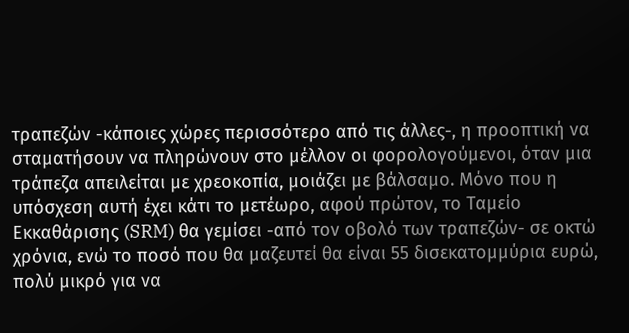τραπεζών -κάποιες χώρες περισσότερο από τις άλλες-, η προοπτική να σταματήσουν να πληρώνουν στο μέλλον οι φορολογούμενοι, όταν μια τράπεζα απειλείται με χρεοκοπία, μοιάζει με βάλσαμο. Μόνο που η υπόσχεση αυτή έχει κάτι το μετέωρο, αφού πρώτον, το Ταμείο Εκκαθάρισης (SRM) θα γεμίσει -από τον οβολό των τραπεζών- σε οκτώ χρόνια, ενώ το ποσό που θα μαζευτεί θα είναι 55 δισεκατομμύρια ευρώ, πολύ μικρό για να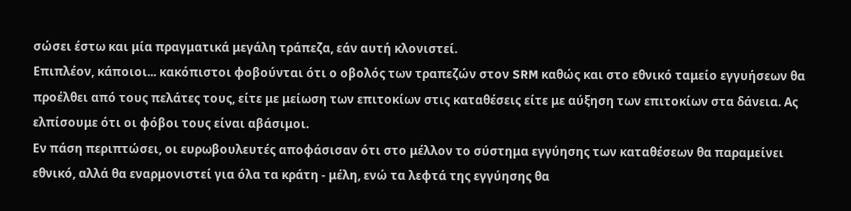σώσει έστω και μία πραγματικά μεγάλη τράπεζα, εάν αυτή κλονιστεί.
Επιπλέον, κάποιοι... κακόπιστοι φοβούνται ότι ο οβολός των τραπεζών στον SRM καθώς και στο εθνικό ταμείο εγγυήσεων θα προέλθει από τους πελάτες τους, είτε με μείωση των επιτοκίων στις καταθέσεις είτε με αύξηση των επιτοκίων στα δάνεια. Ας ελπίσουμε ότι οι φόβοι τους είναι αβάσιμοι.
Εν πάση περιπτώσει, οι ευρωβουλευτές αποφάσισαν ότι στο μέλλον το σύστημα εγγύησης των καταθέσεων θα παραμείνει εθνικό, αλλά θα εναρμονιστεί για όλα τα κράτη - μέλη, ενώ τα λεφτά της εγγύησης θα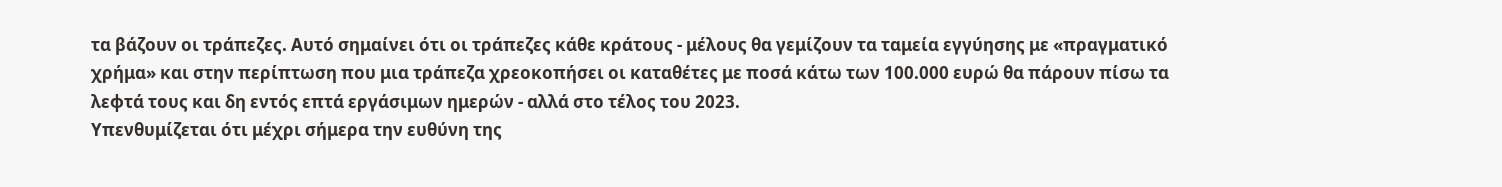τα βάζουν οι τράπεζες. Αυτό σημαίνει ότι οι τράπεζες κάθε κράτους - μέλους θα γεμίζουν τα ταμεία εγγύησης με «πραγματικό χρήμα» και στην περίπτωση που μια τράπεζα χρεοκοπήσει οι καταθέτες με ποσά κάτω των 100.000 ευρώ θα πάρουν πίσω τα λεφτά τους και δη εντός επτά εργάσιμων ημερών - αλλά στο τέλος του 2023.
Υπενθυμίζεται ότι μέχρι σήμερα την ευθύνη της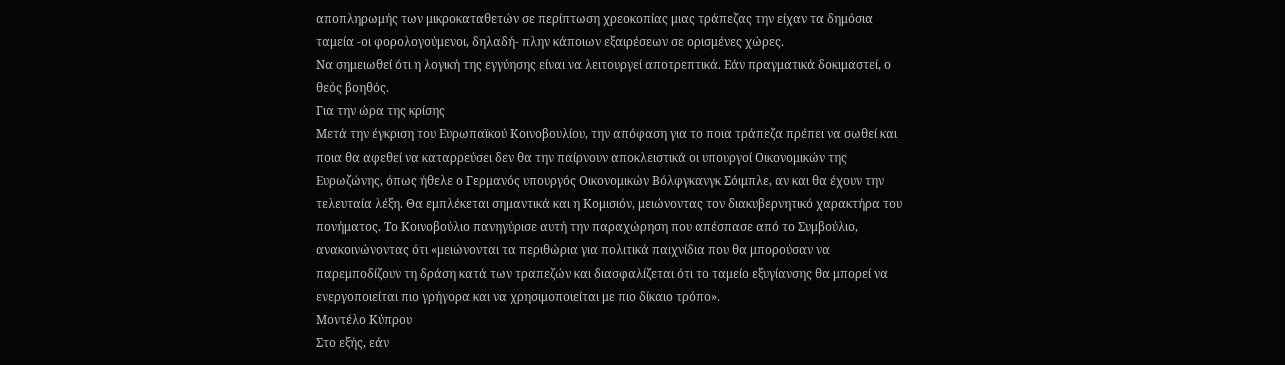αποπληρωμής των μικροκαταθετών σε περίπτωση χρεοκοπίας μιας τράπεζας την είχαν τα δημόσια ταμεία -οι φορολογούμενοι, δηλαδή- πλην κάποιων εξαιρέσεων σε ορισμένες χώρες.
Να σημειωθεί ότι η λογική της εγγύησης είναι να λειτουργεί αποτρεπτικά. Εάν πραγματικά δοκιμαστεί, ο θεός βοηθός.
Για την ώρα της κρίσης
Μετά την έγκριση του Ευρωπαϊκού Κοινοβουλίου, την απόφαση για το ποια τράπεζα πρέπει να σωθεί και ποια θα αφεθεί να καταρρεύσει δεν θα την παίρνουν αποκλειστικά οι υπουργοί Οικονομικών της Ευρωζώνης, όπως ήθελε ο Γερμανός υπουργός Οικονομικών Βόλφγκανγκ Σόιμπλε, αν και θα έχουν την τελευταία λέξη. Θα εμπλέκεται σημαντικά και η Κομισιόν, μειώνοντας τον διακυβερνητικό χαρακτήρα του πονήματος. Το Κοινοβούλιο πανηγύρισε αυτή την παραχώρηση που απέσπασε από το Συμβούλιο, ανακοινώνοντας ότι «μειώνονται τα περιθώρια για πολιτικά παιχνίδια που θα μπορούσαν να παρεμποδίζουν τη δράση κατά των τραπεζών και διασφαλίζεται ότι το ταμείο εξυγίανσης θα μπορεί να ενεργοποιείται πιο γρήγορα και να χρησιμοποιείται με πιο δίκαιο τρόπο».
Μοντέλο Κύπρου
Στο εξής, εάν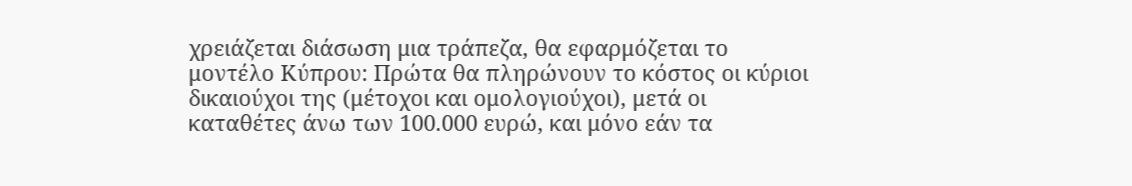χρειάζεται διάσωση μια τράπεζα, θα εφαρμόζεται το μοντέλο Κύπρου: Πρώτα θα πληρώνουν το κόστος οι κύριοι δικαιούχοι της (μέτοχοι και ομολογιούχοι), μετά οι καταθέτες άνω των 100.000 ευρώ, και μόνο εάν τα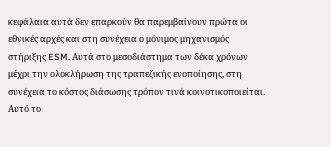κεφάλαια αυτά δεν επαρκούν θα παρεμβαίνουν πρώτα οι εθνικές αρχές και στη συνέχεια ο μόνιμος μηχανισμός στήριξης ESM. Αυτά στο μεσοδιάστημα των δέκα χρόνων μέχρι την ολοκλήρωση της τραπεζικής ενοποίησης, στη συνέχεια το κόστος διάσωσης τρόπον τινά κοινοτικοποιείται. Αυτό το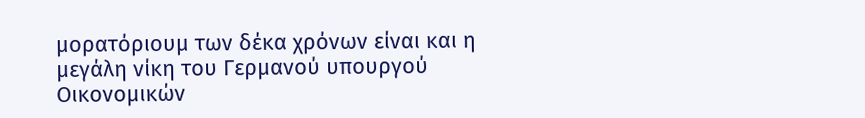μορατόριουμ των δέκα χρόνων είναι και η μεγάλη νίκη του Γερμανού υπουργού Οικονομικών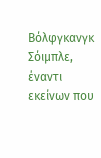Βόλφγκανγκ Σόιμπλε, έναντι εκείνων που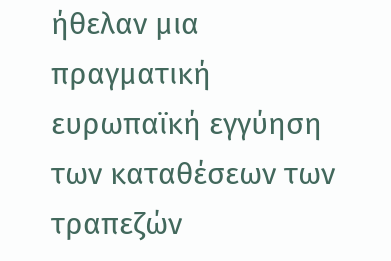ήθελαν μια πραγματική ευρωπαϊκή εγγύηση των καταθέσεων των τραπεζών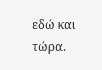εδώ και τώρα.